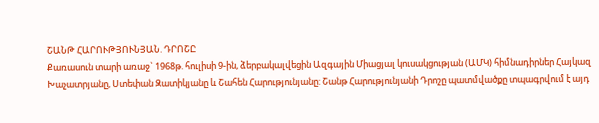ՇԱՆԹ ՀԱՐՈՒԹՅՈՒՆՅԱՆ. ԴՐՈՇԸ
Քառասուն տարի առաջ` 1968թ. հուլիսի 9-ին, ձերբակալվեցին Ազգային Միացյալ կուսակցության (ԱՄԿ) հիմնադիրներ Հայկազ Խաչատրյանը, Ստեփան Զատիկյանը և Շահեն Հարությունյանը: Շանթ Հարությունյանի Դրոշը պատմվածքը տպագրվում է այդ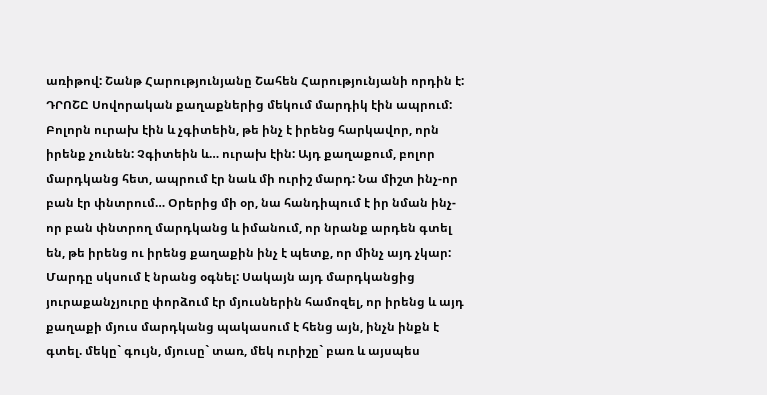առիթով: Շանթ Հարությունյանը Շահեն Հարությունյանի որդին է: ԴՐՈՇԸ Սովորական քաղաքներից մեկում մարդիկ էին ապրում: Բոլորն ուրախ էին և չգիտեին, թե ինչ է իրենց հարկավոր, որն իրենք չունեն: Չգիտեին և… ուրախ էին: Այդ քաղաքում, բոլոր մարդկանց հետ, ապրում էր նաև մի ուրիշ մարդ: Նա միշտ ինչ-որ բան էր փնտրում… Օրերից մի օր, նա հանդիպում է իր նման ինչ-որ բան փնտրող մարդկանց և իմանում, որ նրանք արդեն գտել են, թե իրենց ու իրենց քաղաքին ինչ է պետք, որ մինչ այդ չկար: Մարդը սկսում է նրանց օգնել: Սակայն այդ մարդկանցից յուրաքանչյուրը փորձում էր մյուսներին համոզել, որ իրենց և այդ քաղաքի մյուս մարդկանց պակասում է հենց այն, ինչն ինքն է գտել. մեկը` գույն, մյուսը` տառ, մեկ ուրիշը` բառ և այսպես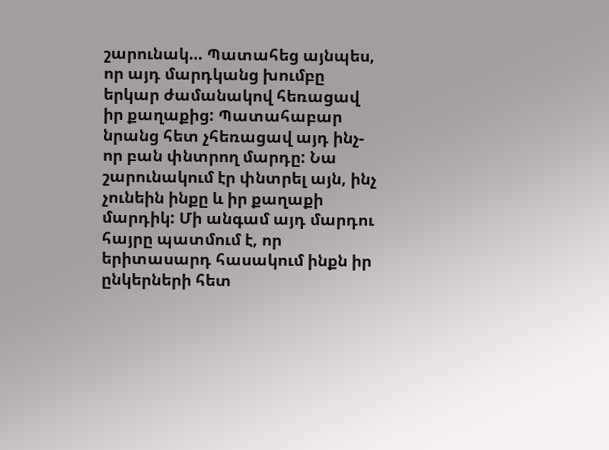շարունակ… Պատահեց այնպես, որ այդ մարդկանց խումբը երկար ժամանակով հեռացավ իր քաղաքից: Պատահաբար նրանց հետ չհեռացավ այդ ինչ-որ բան փնտրող մարդը: Նա շարունակում էր փնտրել այն, ինչ չունեին ինքը և իր քաղաքի մարդիկ: Մի անգամ այդ մարդու հայրը պատմում է, որ երիտասարդ հասակում ինքն իր ընկերների հետ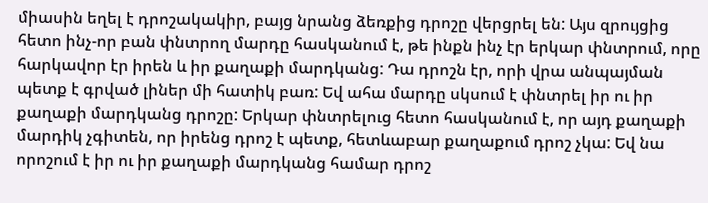միասին եղել է դրոշակակիր, բայց նրանց ձեռքից դրոշը վերցրել են: Այս զրույցից հետո ինչ-որ բան փնտրող մարդը հասկանում է, թե ինքն ինչ էր երկար փնտրում, որը հարկավոր էր իրեն և իր քաղաքի մարդկանց: Դա դրոշն էր, որի վրա անպայման պետք է գրված լիներ մի հատիկ բառ: Եվ ահա մարդը սկսում է փնտրել իր ու իր քաղաքի մարդկանց դրոշը: Երկար փնտրելուց հետո հասկանում է, որ այդ քաղաքի մարդիկ չգիտեն, որ իրենց դրոշ է պետք, հետևաբար քաղաքում դրոշ չկա: Եվ նա որոշում է իր ու իր քաղաքի մարդկանց համար դրոշ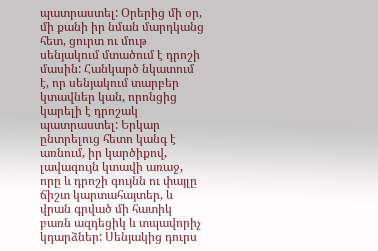պատրաստել: Օրերից մի օր, մի քանի իր նման մարդկանց հետ, ցուրտ ու մութ սենյակում մտածում է դրոշի մասին: Հանկարծ նկատում է, որ սենյակում տարբեր կտավներ կան, որոնցից կարելի է դրոշակ պատրաստել: Երկար ընտրելուց հետո կանգ է առնում, իր կարծիքով, լավագույն կտավի առաջ, որը և դրոշի գույնն ու փայլը ճիշտ կարտահայտեր, և վրան գրված մի հատիկ բառն ազդեցիկ և տպավորիչ կդարձներ: Սենյակից դուրս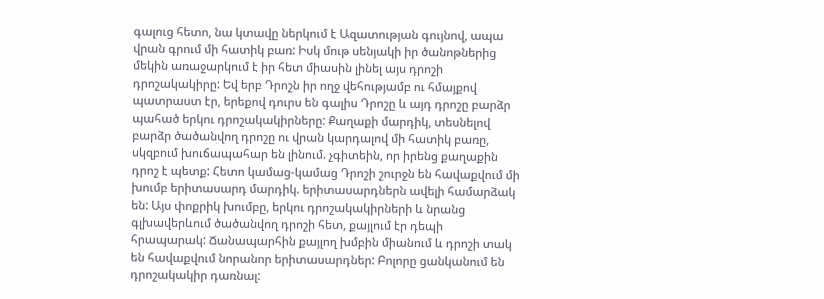գալուց հետո, նա կտավը ներկում է Ազատության գույնով, ապա վրան գրում մի հատիկ բառ: Իսկ մութ սենյակի իր ծանոթներից մեկին առաջարկում է իր հետ միասին լինել այս դրոշի դրոշակակիրը: Եվ երբ Դրոշն իր ողջ վեհությամբ ու հմայքով պատրաստ էր, երեքով դուրս են գալիս Դրոշը և այդ դրոշը բարձր պահած երկու դրոշակակիրները: Քաղաքի մարդիկ, տեսնելով բարձր ծածանվող դրոշը ու վրան կարդալով մի հատիկ բառը, սկզբում խուճապահար են լինում. չգիտեին, որ իրենց քաղաքին դրոշ է պետք: Հետո կամաց-կամաց Դրոշի շուրջն են հավաքվում մի խումբ երիտասարդ մարդիկ. երիտասարդներն ավելի համարձակ են: Այս փոքրիկ խումբը, երկու դրոշակակիրների և նրանց գլխավերևում ծածանվող դրոշի հետ, քայլում էր դեպի հրապարակ: Ճանապարհին քայլող խմբին միանում և դրոշի տակ են հավաքվում նորանոր երիտասարդներ: Բոլորը ցանկանում են դրոշակակիր դառնալ: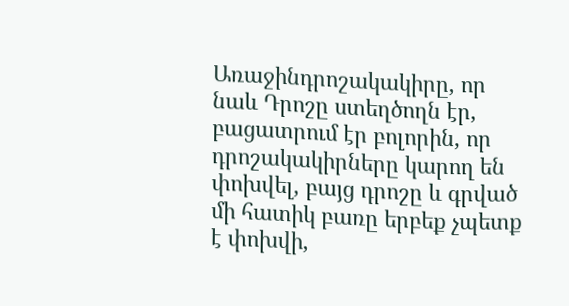Առաջինդրոշակակիրը, որ նաև Դրոշը ստեղծողն էր, բացատրում էր բոլորին, որ դրոշակակիրները կարող են փոխվել, բայց դրոշը և գրված մի հատիկ բառը երբեք չպետք է փոխվի,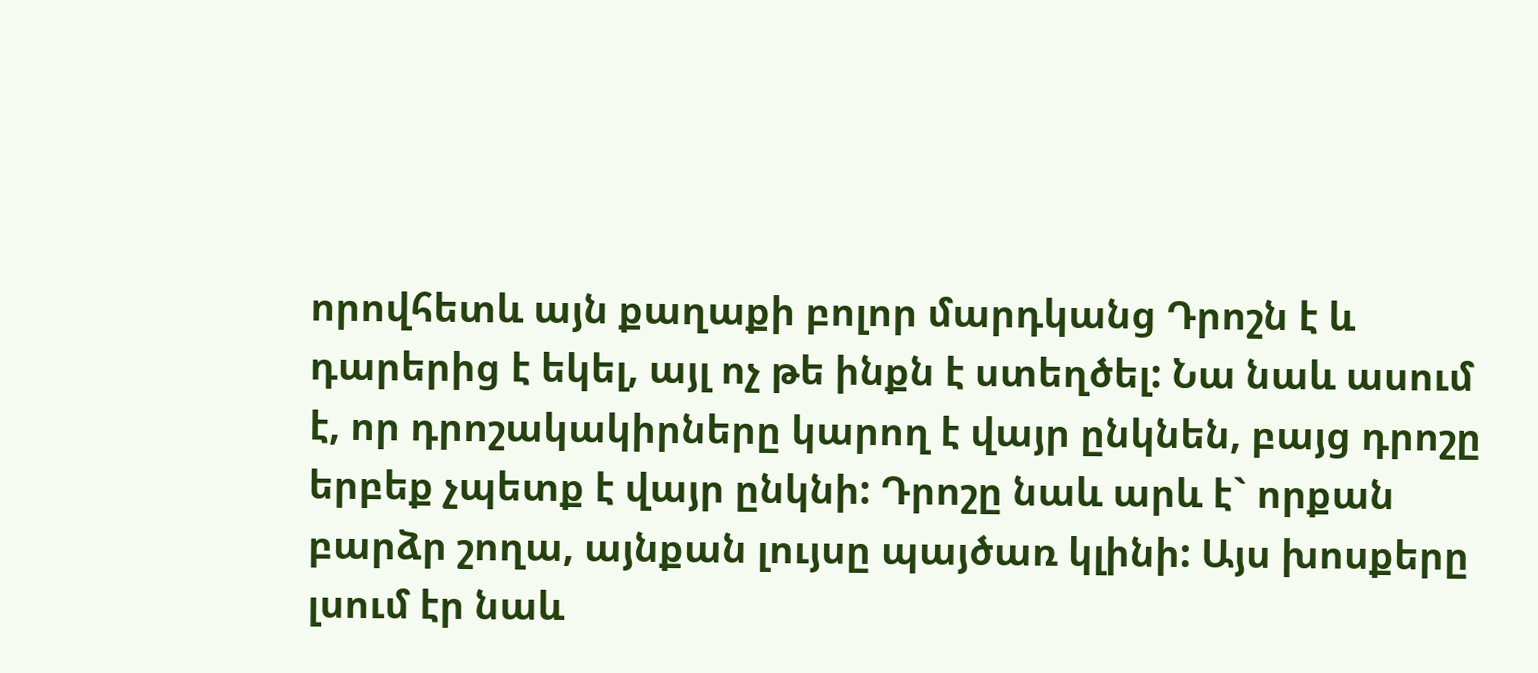որովհետև այն քաղաքի բոլոր մարդկանց Դրոշն է և դարերից է եկել, այլ ոչ թե ինքն է ստեղծել: Նա նաև ասում է, որ դրոշակակիրները կարող է վայր ընկնեն, բայց դրոշը երբեք չպետք է վայր ընկնի: Դրոշը նաև արև է` որքան բարձր շողա, այնքան լույսը պայծառ կլինի: Այս խոսքերը լսում էր նաև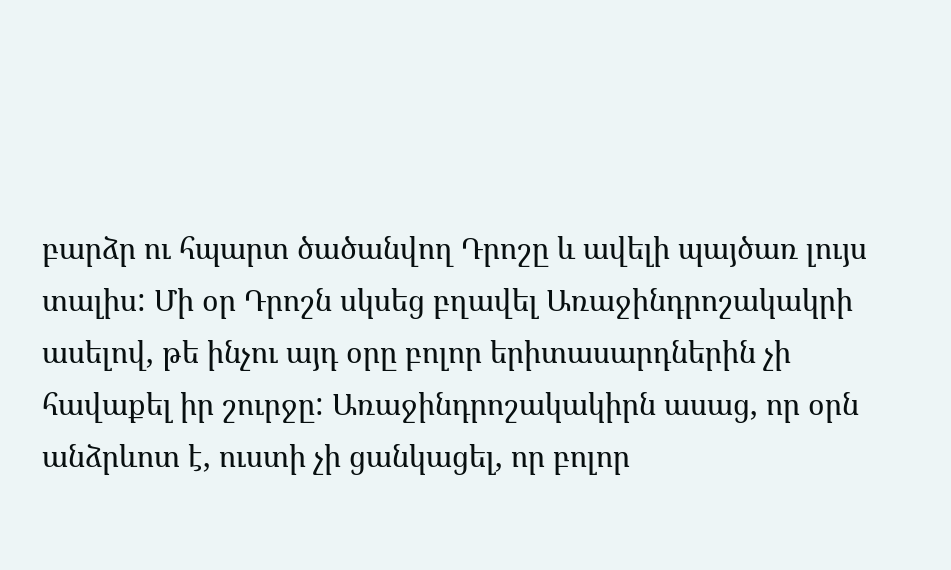բարձր ու հպարտ ծածանվող Դրոշը և ավելի պայծառ լույս տալիս: Մի օր Դրոշն սկսեց բղավել Առաջինդրոշակակրի ասելով, թե ինչու այդ օրը բոլոր երիտասարդներին չի հավաքել իր շուրջը: Առաջինդրոշակակիրն ասաց, որ օրն անձրևոտ է, ուստի չի ցանկացել, որ բոլոր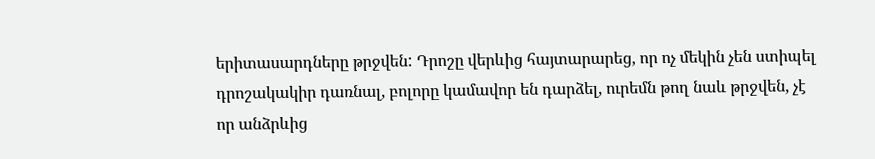երիտասարդները թրջվեն: Դրոշը վերևից հայտարարեց, որ ոչ մեկին չեն ստիպել դրոշակակիր դառնալ, բոլորը կամավոր են դարձել, ուրեմն թող նաև թրջվեն, չէ որ անձրևից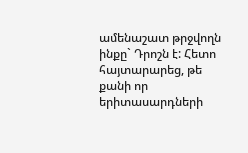ամենաշատ թրջվողն ինքը` Դրոշն է: Հետո հայտարարեց, թե քանի որ երիտասարդների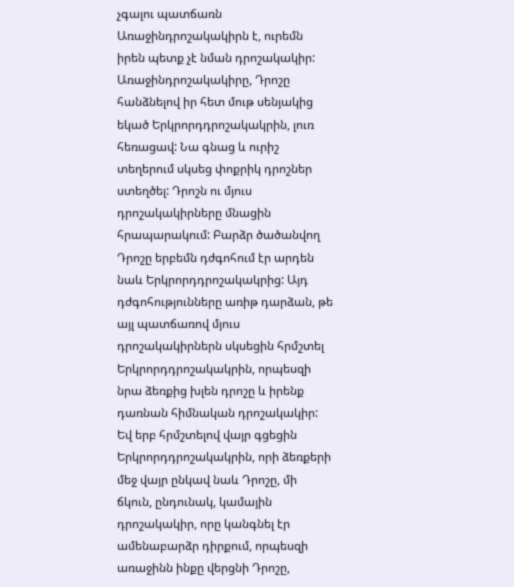չգալու պատճառն Առաջինդրոշակակիրն է, ուրեմն իրեն պետք չէ նման դրոշակակիր: Առաջինդրոշակակիրը, Դրոշը հանձնելով իր հետ մութ սենյակից եկած Երկրորդդրոշակակրին, լուռ հեռացավ: Նա գնաց և ուրիշ տեղերում սկսեց փոքրիկ դրոշներ ստեղծել: Դրոշն ու մյուս դրոշակակիրները մնացին հրապարակում: Բարձր ծածանվող Դրոշը երբեմն դժգոհում էր արդեն նաև Երկրորդդրոշակակրից: Այդ դժգոհությունները առիթ դարձան, թե այլ պատճառով մյուս դրոշակակիրներն սկսեցին հրմշտել Երկրորդդրոշակակրին, որպեսզի նրա ձեռքից խլեն դրոշը և իրենք դառնան հիմնական դրոշակակիր: Եվ երբ հրմշտելով վայր գցեցին Երկրորդդրոշակակրին, որի ձեռքերի մեջ վայր ընկավ նաև Դրոշը, մի ճկուն, ընդունակ, կամային դրոշակակիր, որը կանգնել էր ամենաբարձր դիրքում, որպեսզի առաջինն ինքը վերցնի Դրոշը,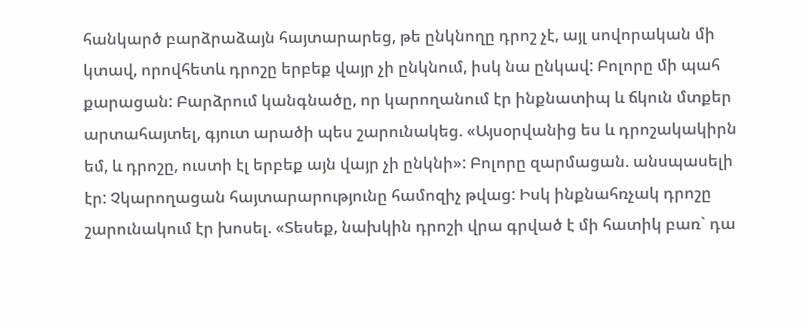հանկարծ բարձրաձայն հայտարարեց, թե ընկնողը դրոշ չէ, այլ սովորական մի կտավ, որովհետև դրոշը երբեք վայր չի ընկնում, իսկ նա ընկավ: Բոլորը մի պահ քարացան: Բարձրում կանգնածը, որ կարողանում էր ինքնատիպ և ճկուն մտքեր արտահայտել, գյուտ արածի պես շարունակեց. «Այսօրվանից ես և դրոշակակիրն եմ, և դրոշը, ուստի էլ երբեք այն վայր չի ընկնի»: Բոլորը զարմացան. անսպասելի էր: Չկարողացան հայտարարությունը համոզիչ թվաց: Իսկ ինքնահռչակ դրոշը շարունակում էր խոսել. «Տեսեք, նախկին դրոշի վրա գրված է մի հատիկ բառ` դա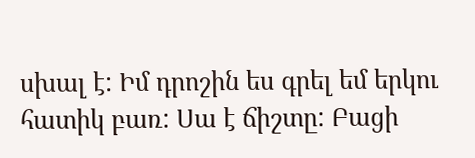սխալ է: Իմ դրոշին ես գրել եմ երկու հատիկ բառ: Սա է ճիշտը: Բացի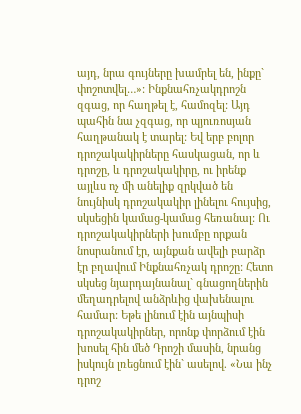այդ, նրա գույները խամրել են, ինքը` փոշոտվել…»: Ինքնահռչակդրոշն զգաց, որ հաղթել է, համոզել: Այդ պահին նա չզգաց, որ պյուռոսյան հաղթանակ է տարել: Եվ երբ բոլոր դրոշակակիրները հասկացան, որ և դրոշը, և դրոշակակիրը, ու իրենք այլևս ոչ մի անելիք զրկված են նույնիսկ դրոշակակիր լինելու հույսից, սկսեցին կամաց-կամաց հեռանալ: Ու դրոշակակիրների խումբը որքան նոսրանում էր, այնքան ավելի բարձր էր բղավում Ինքնահռչակ դրոշը: Հետո սկսեց նյարդայնանալ` գնացողներին մեղադրելով անձրևից վախենալու համար: Եթե լինում էին այնպիսի դրոշակակիրներ, որոնք փորձում էին խոսել հին մեծ Դրոշի մասին, նրանց իսկույն լռեցնում էին` ասելով. «Նա ինչ դրոշ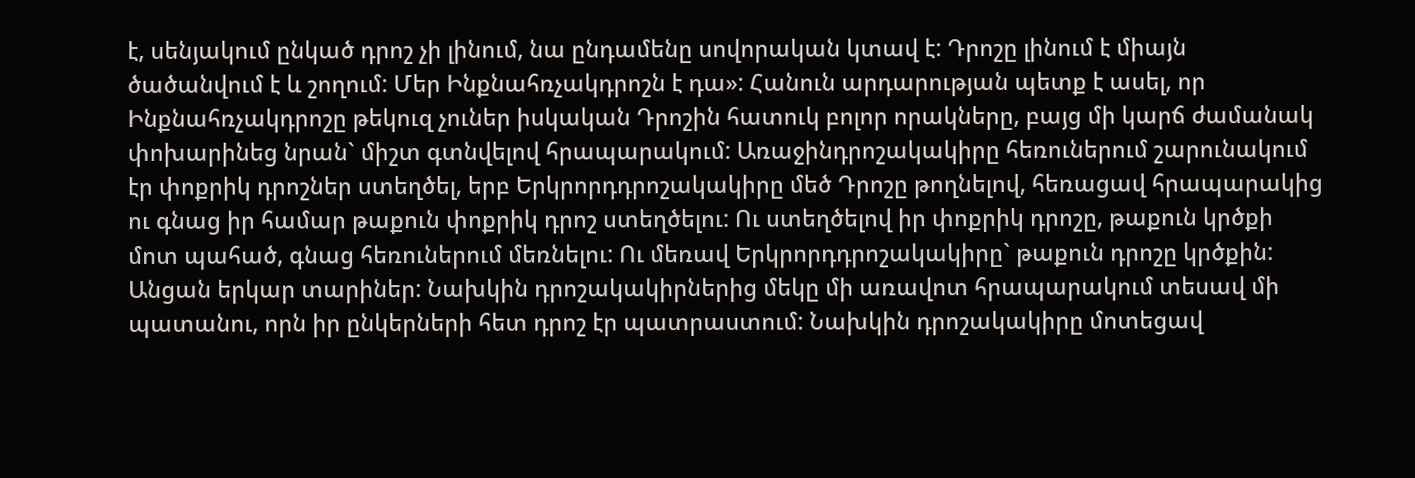է, սենյակում ընկած դրոշ չի լինում, նա ընդամենը սովորական կտավ է: Դրոշը լինում է միայն ծածանվում է և շողում: Մեր Ինքնահռչակդրոշն է դա»: Հանուն արդարության պետք է ասել, որ Ինքնահռչակդրոշը թեկուզ չուներ իսկական Դրոշին հատուկ բոլոր որակները, բայց մի կարճ ժամանակ փոխարինեց նրան` միշտ գտնվելով հրապարակում: Առաջինդրոշակակիրը հեռուներում շարունակում էր փոքրիկ դրոշներ ստեղծել, երբ Երկրորդդրոշակակիրը մեծ Դրոշը թողնելով, հեռացավ հրապարակից ու գնաց իր համար թաքուն փոքրիկ դրոշ ստեղծելու: Ու ստեղծելով իր փոքրիկ դրոշը, թաքուն կրծքի մոտ պահած, գնաց հեռուներում մեռնելու: Ու մեռավ Երկրորդդրոշակակիրը` թաքուն դրոշը կրծքին: Անցան երկար տարիներ: Նախկին դրոշակակիրներից մեկը մի առավոտ հրապարակում տեսավ մի պատանու, որն իր ընկերների հետ դրոշ էր պատրաստում: Նախկին դրոշակակիրը մոտեցավ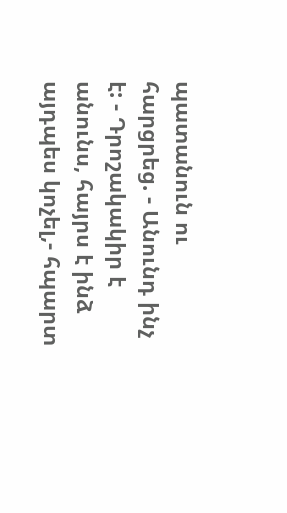պատանուն ու հարցրեց. - Անունդ ինչ է: - Դրոշակակիր է անունս, հայրս է ինձ այդպես կոչել,- հպարտ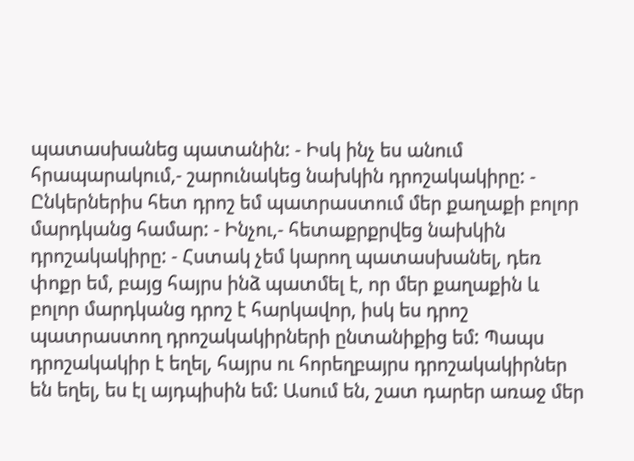պատասխանեց պատանին: - Իսկ ինչ ես անում հրապարակում,- շարունակեց նախկին դրոշակակիրը: - Ընկերներիս հետ դրոշ եմ պատրաստում մեր քաղաքի բոլոր մարդկանց համար: - Ինչու,- հետաքրքրվեց նախկին դրոշակակիրը: - Հստակ չեմ կարող պատասխանել, դեռ փոքր եմ, բայց հայրս ինձ պատմել է, որ մեր քաղաքին և բոլոր մարդկանց դրոշ է հարկավոր, իսկ ես դրոշ պատրաստող դրոշակակիրների ընտանիքից եմ: Պապս դրոշակակիր է եղել, հայրս ու հորեղբայրս դրոշակակիրներ են եղել, ես էլ այդպիսին եմ: Ասում են, շատ դարեր առաջ մեր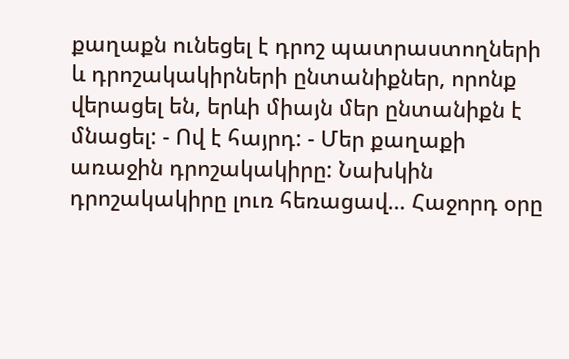քաղաքն ունեցել է դրոշ պատրաստողների և դրոշակակիրների ընտանիքներ, որոնք վերացել են, երևի միայն մեր ընտանիքն է մնացել: - Ով է հայրդ: - Մեր քաղաքի առաջին դրոշակակիրը: Նախկին դրոշակակիրը լուռ հեռացավ… Հաջորդ օրը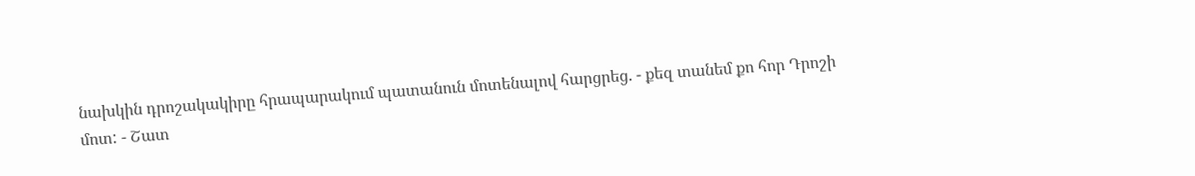նախկին դրոշակակիրը հրապարակում պատանուն մոտենալով հարցրեց. - քեզ տանեմ քո հոր Դրոշի մոտ: - Շատ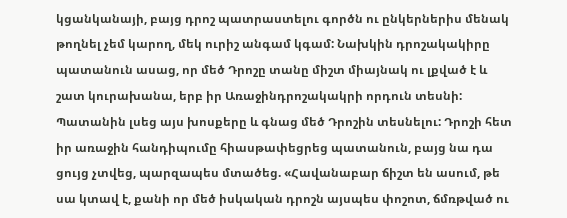կցանկանայի, բայց դրոշ պատրաստելու գործն ու ընկերներիս մենակ թողնել չեմ կարող, մեկ ուրիշ անգամ կգամ: Նախկին դրոշակակիրը պատանուն ասաց, որ մեծ Դրոշը տանը միշտ միայնակ ու լքված է և շատ կուրախանա, երբ իր Առաջինդրոշակակրի որդուն տեսնի: Պատանին լսեց այս խոսքերը և գնաց մեծ Դրոշին տեսնելու: Դրոշի հետ իր առաջին հանդիպումը հիասթափեցրեց պատանուն, բայց նա դա ցույց չտվեց, պարզապես մտածեց. «Հավանաբար ճիշտ են ասում, թե սա կտավ է, քանի որ մեծ իսկական դրոշն այսպես փոշոտ, ճմռթված ու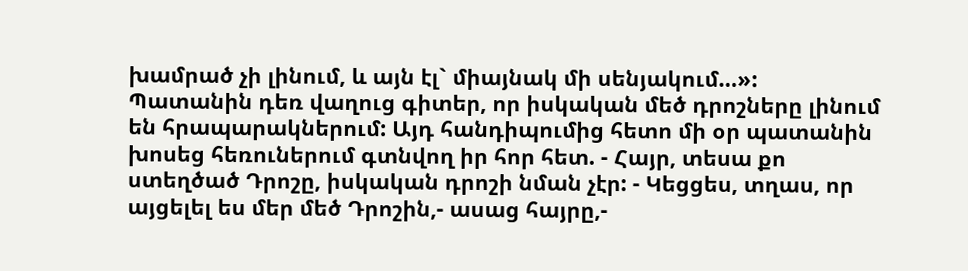խամրած չի լինում, և այն էլ` միայնակ մի սենյակում…»: Պատանին դեռ վաղուց գիտեր, որ իսկական մեծ դրոշները լինում են հրապարակներում: Այդ հանդիպումից հետո մի օր պատանին խոսեց հեռուներում գտնվող իր հոր հետ. - Հայր, տեսա քո ստեղծած Դրոշը, իսկական դրոշի նման չէր: - Կեցցես, տղաս, որ այցելել ես մեր մեծ Դրոշին,- ասաց հայրը,-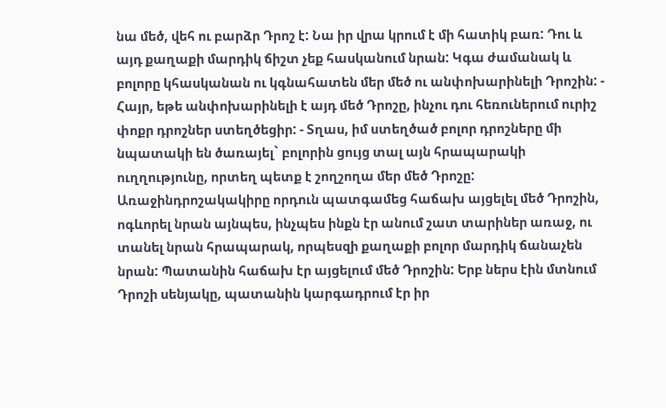նա մեծ, վեհ ու բարձր Դրոշ է: Նա իր վրա կրում է մի հատիկ բառ: Դու և այդ քաղաքի մարդիկ ճիշտ չեք հասկանում նրան: Կգա ժամանակ և բոլորը կհասկանան ու կգնահատեն մեր մեծ ու անփոխարինելի Դրոշին: - Հայր, եթե անփոխարինելի է այդ մեծ Դրոշը, ինչու դու հեռուներում ուրիշ փոքր դրոշներ ստեղծեցիր: - Տղաս, իմ ստեղծած բոլոր դրոշները մի նպատակի են ծառայել` բոլորին ցույց տալ այն հրապարակի ուղղությունը, որտեղ պետք է շողշողա մեր մեծ Դրոշը: Առաջինդրոշակակիրը որդուն պատգամեց հաճախ այցելել մեծ Դրոշին, ոգևորել նրան այնպես, ինչպես ինքն էր անում շատ տարիներ առաջ, ու տանել նրան հրապարակ, որպեսզի քաղաքի բոլոր մարդիկ ճանաչեն նրան: Պատանին հաճախ էր այցելում մեծ Դրոշին: Երբ ներս էին մտնում Դրոշի սենյակը, պատանին կարգադրում էր իր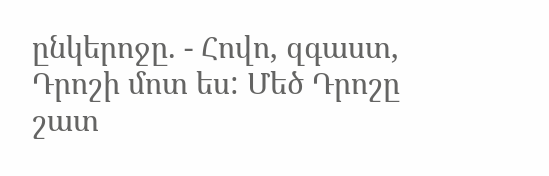ընկերոջը. - Հովո, զգաստ, Դրոշի մոտ ես: Մեծ Դրոշը շատ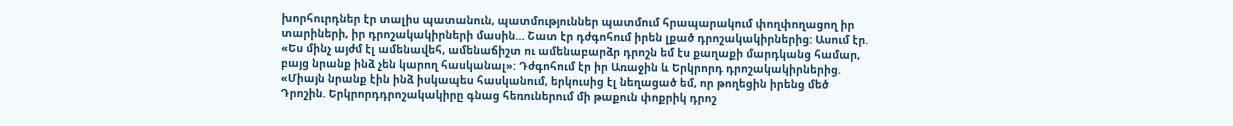խորհուրդներ էր տալիս պատանուն, պատմություններ պատմում հրապարակում փողփողացող իր տարիների, իր դրոշակակիրների մասին… Շատ էր դժգոհում իրեն լքած դրոշակակիրներից: Ասում էր. «Ես մինչ այժմ էլ ամենավեհ, ամենաճիշտ ու ամենաբարձր դրոշն եմ էս քաղաքի մարդկանց համար, բայց նրանք ինձ չեն կարող հասկանալ»: Դժգոհում էր իր Առաջին և Երկրորդ դրոշակակիրներից. «Միայն նրանք էին ինձ իսկապես հասկանում, երկուսից էլ նեղացած եմ, որ թողեցին իրենց մեծ Դրոշին. Երկրորդդրոշակակիրը գնաց հեռուներում մի թաքուն փոքրիկ դրոշ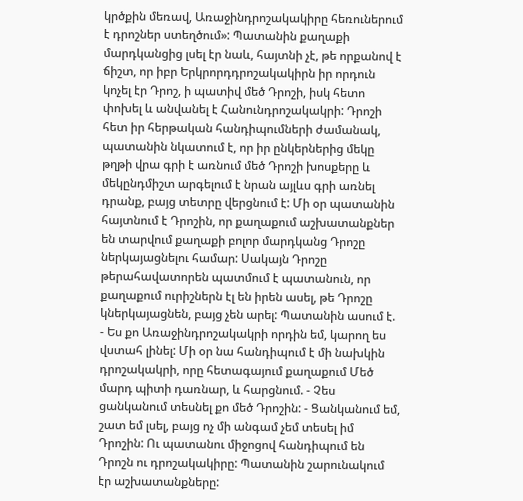կրծքին մեռավ, Առաջինդրոշակակիրը հեռուներում է դրոշներ ստեղծում»: Պատանին քաղաքի մարդկանցից լսել էր նաև, հայտնի չէ, թե որքանով է ճիշտ, որ իբր Երկրորդդրոշակակիրն իր որդուն կոչել էր Դրոշ, ի պատիվ մեծ Դրոշի, իսկ հետո փոխել և անվանել է Հանունդրոշակակրի: Դրոշի հետ իր հերթական հանդիպումների ժամանակ, պատանին նկատում է, որ իր ընկերներից մեկը թղթի վրա գրի է առնում մեծ Դրոշի խոսքերը և մեկընդմիշտ արգելում է նրան այլևս գրի առնել դրանք, բայց տետրը վերցնում է: Մի օր պատանին հայտնում է Դրոշին, որ քաղաքում աշխատանքներ են տարվում քաղաքի բոլոր մարդկանց Դրոշը ներկայացնելու համար: Սակայն Դրոշը թերահավատորեն պատմում է պատանուն, որ քաղաքում ուրիշներն էլ են իրեն ասել, թե Դրոշը կներկայացնեն, բայց չեն արել: Պատանին ասում է. - Ես քո Առաջինդրոշակակրի որդին եմ, կարող ես վստահ լինել: Մի օր նա հանդիպում է մի նախկին դրոշակակրի, որը հետագայում քաղաքում Մեծ մարդ պիտի դառնար, և հարցնում. - Չես ցանկանում տեսնել քո մեծ Դրոշին: - Ցանկանում եմ, շատ եմ լսել, բայց ոչ մի անգամ չեմ տեսել իմ Դրոշին: Ու պատանու միջոցով հանդիպում են Դրոշն ու դրոշակակիրը: Պատանին շարունակում էր աշխատանքները: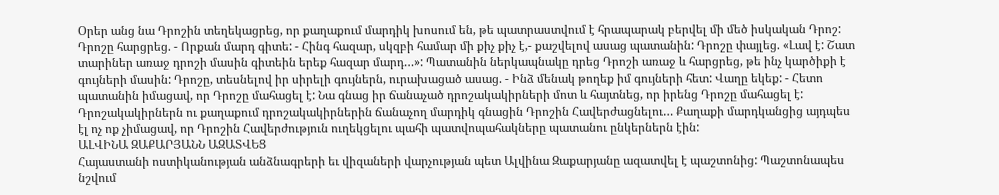Օրեր անց նա Դրոշին տեղեկացրեց, որ քաղաքում մարդիկ խոսում են, թե պատրաստվում է հրապարակ բերվել մի մեծ իսկական Դրոշ: Դրոշը հարցրեց. - Որքան մարդ գիտե: - Հինգ հազար, սկզբի համար մի քիչ քիչ է,- քաշվելով ասաց պատանին: Դրոշը փայլեց. «Լավ է: Շատ տարիներ առաջ դրոշի մասին գիտեին երեք հազար մարդ…»: Պատանին ներկապնակը դրեց Դրոշի առաջ և հարցրեց, թե ինչ կարծիքի է գույների մասին: Դրոշը, տեսնելով իր սիրելի գույներն, ուրախացած ասաց. - Ինձ մենակ թողեք իմ գույների հետ: Վաղը եկեք: - Հետո պատանին իմացավ, որ Դրոշը մահացել է: Նա գնաց իր ճանաչած դրոշակակիրների մոտ և հայտնեց, որ իրենց Դրոշը մահացել է: Դրոշակակիրներն ու քաղաքում դրոշակակիրներին ճանաչող մարդիկ գնացին Դրոշին Հավերժացնելու… Քաղաքի մարդկանցից այդպես էլ ոչ ոք չիմացավ, որ Դրոշին Հավերժություն ուղեկցելու պահի պատվոպահակները պատանու ընկերներն էին:
ԱԼՎԻՆԱ ԶԱՔԱՐՅԱՆՆ ԱԶԱՏՎԵՑ
Հայաստանի ոստիկանության անձնագրերի եւ վիզաների վարչության պետ Ալվինա Զաքարյանը ազատվել է պաշտոնից: Պաշտոնապես նշվում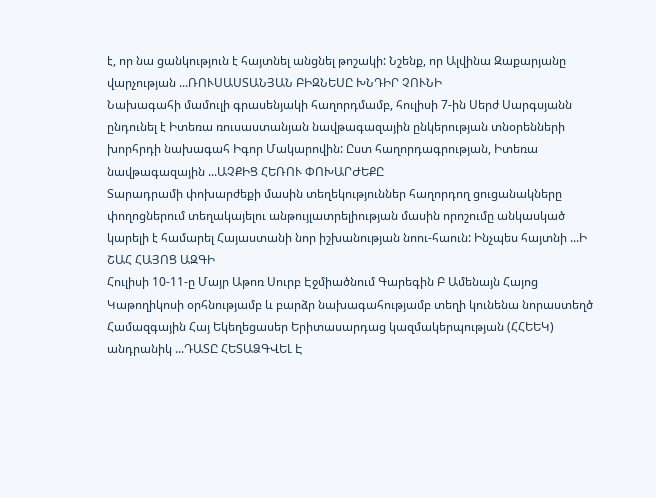է, որ նա ցանկություն է հայտնել անցնել թոշակի: Նշենք, որ Ալվինա Զաքարյանը վարչության ...ՌՈՒՍԱՍՏԱՆՅԱՆ ԲԻԶՆԵՍԸ ԽՆԴԻՐ ՉՈՒՆԻ
Նախագահի մամուլի գրասենյակի հաղորդմամբ, հուլիսի 7-ին Սերժ Սարգսյանն ընդունել է Իտեռա ռուսաստանյան նավթագազային ընկերության տնօրենների խորհրդի նախագահ Իգոր Մակարովին: Ըստ հաղորդագրության, Իտեռա նավթագազային ...ԱՉՔԻՑ ՀԵՌՈՒ ՓՈԽԱՐԺԵՔԸ
Տարադրամի փոխարժեքի մասին տեղեկություններ հաղորդող ցուցանակները փողոցներում տեղակայելու անթույլատրելիության մասին որոշումը անկասկած կարելի է համարել Հայաստանի նոր իշխանության նոու-հաուն: Ինչպես հայտնի ...Ի ՇԱՀ ՀԱՅՈՑ ԱԶԳԻ
Հուլիսի 10-11-ը Մայր Աթոռ Սուրբ Էջմիածնում Գարեգին Բ Ամենայն Հայոց Կաթողիկոսի օրհնությամբ և բարձր նախագահությամբ տեղի կունենա նորաստեղծ Համազգային Հայ Եկեղեցասեր Երիտասարդաց կազմակերպության (ՀՀԵԵԿ) անդրանիկ ...ԴԱՏԸ ՀԵՏԱՁԳՎԵԼ Է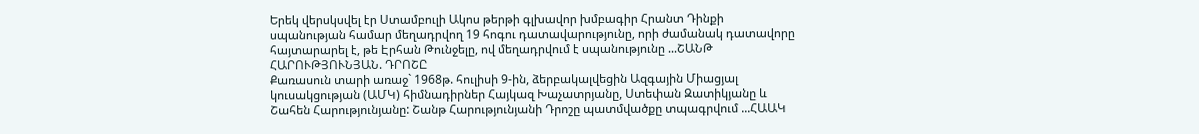Երեկ վերսկսվել էր Ստամբուլի Ակոս թերթի գլխավոր խմբագիր Հրանտ Դինքի սպանության համար մեղադրվող 19 հոգու դատավարությունը, որի ժամանակ դատավորը հայտարարել է, թե Էրհան Թունջելը, ով մեղադրվում է սպանությունը ...ՇԱՆԹ ՀԱՐՈՒԹՅՈՒՆՅԱՆ. ԴՐՈՇԸ
Քառասուն տարի առաջ` 1968թ. հուլիսի 9-ին, ձերբակալվեցին Ազգային Միացյալ կուսակցության (ԱՄԿ) հիմնադիրներ Հայկազ Խաչատրյանը, Ստեփան Զատիկյանը և Շահեն Հարությունյանը: Շանթ Հարությունյանի Դրոշը պատմվածքը տպագրվում ...ՀԱԱԿ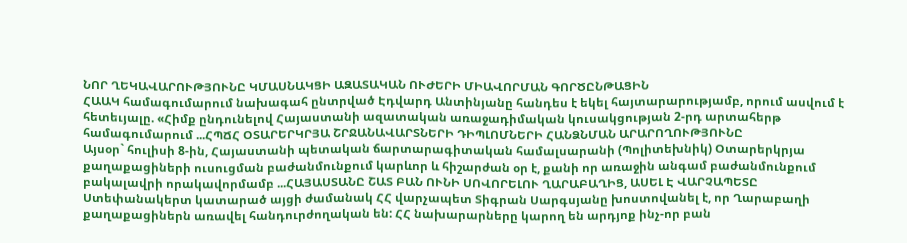ՆՈՐ ՂԵԿԱՎԱՐՈՒԹՅՈՒՆԸ ԿՄԱՍՆԱԿՑԻ ԱԶԱՏԱԿԱՆ ՈՒԺԵՐԻ ՄԻԱՎՈՐՄԱՆ ԳՈՐԾԸՆԹԱՑԻՆ
ՀԱԱԿ համագումարում նախագահ ընտրված Էդվարդ Անտինյանը հանդես է եկել հայտարարությամբ, որում ասվում է հետեւյալը. «Հիմք ընդունելով Հայաստանի ազատական առաջադիմական կուսակցության 2-րդ արտահերթ համագումարում ...ՀՊՃՀ ՕՏԱՐԵՐԿՐՅԱ ՇՐՋԱՆԱՎԱՐՏՆԵՐԻ ԴԻՊԼՈՄՆԵՐԻ ՀԱՆՁՆՄԱՆ ԱՐԱՐՈՂՈՒԹՅՈՒՆԸ
Այսօր` հուլիսի 8-ին, Հայաստանի պետական ճարտարագիտական համալսարանի (Պոլիտեխնիկ) Օտարերկրյա քաղաքացիների ուսուցման բաժանմունքում կարևոր և հիշարժան օր է, քանի որ առաջին անգամ բաժանմունքում բակալավրի որակավորմամբ ...ՀԱՅԱՍՏԱՆԸ ՇԱՏ ԲԱՆ ՈՒՆԻ ՍՈՎՈՐԵԼՈՒ ՂԱՐԱԲԱՂԻՑ, ԱՍԵԼ Է ՎԱՐՉԱՊԵՏԸ
Ստեփանակերտ կատարած այցի ժամանակ ՀՀ վարչապետ Տիգրան Սարգսյանը խոստովանել է, որ Ղարաբաղի քաղաքացիներն առավել հանդուրժողական են: ՀՀ նախարարները կարող են արդյոք ինչ-որ բան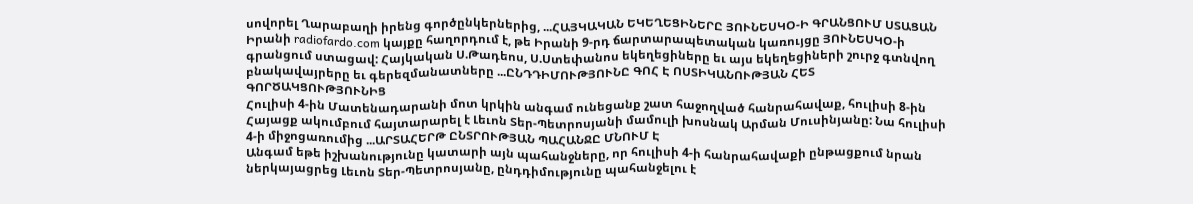սովորել Ղարաբաղի իրենց գործընկերներից, ...ՀԱՅԿԱԿԱՆ ԵԿԵՂԵՑԻՆԵՐԸ ՅՈՒՆԵՍԿՕ-Ի ԳՐԱՆՑՈՒՄ ՍՏԱՑԱՆ
Իրանի radiofardo.com կայքը հաղորդում է, թե Իրանի 9-րդ ճարտարապետական կառույցը ՅՈՒՆԵՍԿՕ-ի գրանցում ստացավ: Հայկական Ս.Թադեոս, Ս.Ստեփանոս եկեղեցիները եւ այս եկեղեցիների շուրջ գտնվող բնակավայրերը եւ գերեզմանատները ...ԸՆԴԴԻՄՈՒԹՅՈՒՆԸ ԳՈՀ Է ՈՍՏԻԿԱՆՈՒԹՅԱՆ ՀԵՏ ԳՈՐԾԱԿՑՈՒԹՅՈՒՆԻՑ
Հուլիսի 4-ին Մատենադարանի մոտ կրկին անգամ ունեցանք շատ հաջողված հանրահավաք, հուլիսի 8-ին Հայացք ակումբում հայտարարել է Լեւոն Տեր-Պետրոսյանի մամուլի խոսնակ Արման Մուսինյանը: Նա հուլիսի 4-ի միջոցառումից ...ԱՐՏԱՀԵՐԹ ԸՆՏՐՈՒԹՅԱՆ ՊԱՀԱՆՋԸ ՄՆՈՒՄ Է
Անգամ եթե իշխանությունը կատարի այն պահանջները, որ հուլիսի 4-ի հանրահավաքի ընթացքում նրան ներկայացրեց Լեւոն Տեր-Պետրոսյանը, ընդդիմությունը պահանջելու է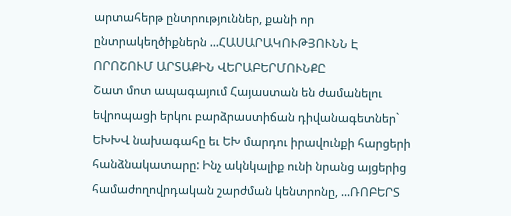արտահերթ ընտրություններ, քանի որ ընտրակեղծիքներն ...ՀԱՍԱՐԱԿՈՒԹՅՈՒՆՆ Է ՈՐՈՇՈՒՄ ԱՐՏԱՔԻՆ ՎԵՐԱԲԵՐՄՈՒՆՔԸ
Շատ մոտ ապագայում Հայաստան են ժամանելու եվրոպացի երկու բարձրաստիճան դիվանագետներ` ԵԽԽՎ նախագահը եւ ԵԽ մարդու իրավունքի հարցերի հանձնակատարը: Ինչ ակնկալիք ունի նրանց այցերից համաժողովրդական շարժման կենտրոնը, ...ՌՈԲԵՐՏ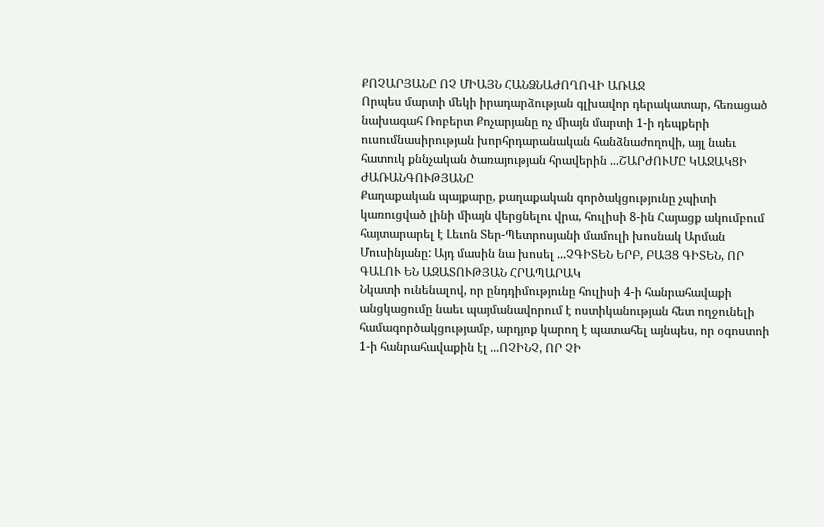ՔՈՉԱՐՅԱՆԸ ՈՉ ՄԻԱՅՆ ՀԱՆՁՆԱԺՈՂՈՎԻ ԱՌԱՋ
Որպես մարտի մեկի իրադարձության գլխավոր դերակատար, հեռացած նախագահ Ռոբերտ Քոչարյանը ոչ միայն մարտի 1-ի դեպքերի ուսումնասիրության խորհրդարանական հանձնաժողովի, այլ նաեւ հատուկ քննչական ծառայության հրավերին ...ՇԱՐԺՈՒՄԸ ԿԱՋԱԿՑԻ ԺԱՌԱՆԳՈՒԹՅԱՆԸ
Քաղաքական պայքարը, քաղաքական գործակցությունը չպիտի կառուցված լինի միայն վերցնելու վրա, հուլիսի 8-ին Հայացք ակումբում հայտարարել է Լեւոն Տեր-Պետրոսյանի մամուլի խոսնակ Արման Մուսինյանը: Այդ մասին նա խոսել ...ՉԳԻՏԵՆ ԵՐԲ, ԲԱՅՑ ԳԻՏԵՆ, ՈՐ ԳԱԼՈՒ ԵՆ ԱԶԱՏՈՒԹՅԱՆ ՀՐԱՊԱՐԱԿ
Նկատի ունենալով, որ ընդդիմությունը հուլիսի 4-ի հանրահավաքի անցկացումը նաեւ պայմանավորում է ոստիկանության հետ ողջունելի համագործակցությամբ, արդյոք կարող է պատահել այնպես, որ օգոստոի 1-ի հանրահավաքին էլ ...ՈՉԻՆՉ, ՈՐ ՉԻ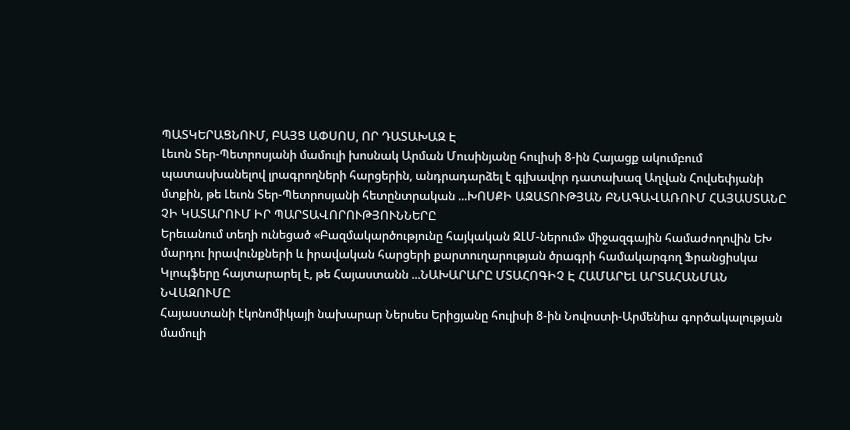ՊԱՏԿԵՐԱՑՆՈՒՄ, ԲԱՅՑ ԱՓՍՈՍ, ՈՐ ԴԱՏԱԽԱԶ Է
Լեւոն Տեր-Պետրոսյանի մամուլի խոսնակ Արման Մուսինյանը հուլիսի 8-ին Հայացք ակումբում պատասխանելով լրագրողների հարցերին, անդրադարձել է գլխավոր դատախազ Աղվան Հովսեփյանի մտքին, թե Լեւոն Տեր-Պետրոսյանի հետընտրական ...ԽՈՍՔԻ ԱԶԱՏՈՒԹՅԱՆ ԲՆԱԳԱՎԱՌՈՒՄ ՀԱՅԱՍՏԱՆԸ ՉԻ ԿԱՏԱՐՈՒՄ ԻՐ ՊԱՐՏԱՎՈՐՈՒԹՅՈՒՆՆԵՐԸ
Երեւանում տեղի ունեցած «Բազմակարծությունը հայկական ԶԼՄ-ներում» միջազգային համաժողովին ԵԽ մարդու իրավունքների և իրավական հարցերի քարտուղարության ծրագրի համակարգող Ֆրանցիսկա Կլոպֆերը հայտարարել է, թե Հայաստանն ...ՆԱԽԱՐԱՐԸ ՄՏԱՀՈԳԻՉ Է ՀԱՄԱՐԵԼ ԱՐՏԱՀԱՆՄԱՆ ՆՎԱԶՈՒՄԸ
Հայաստանի էկոնոմիկայի նախարար Ներսես Երիցյանը հուլիսի 8-ին Նովոստի-Արմենիա գործակալության մամուլի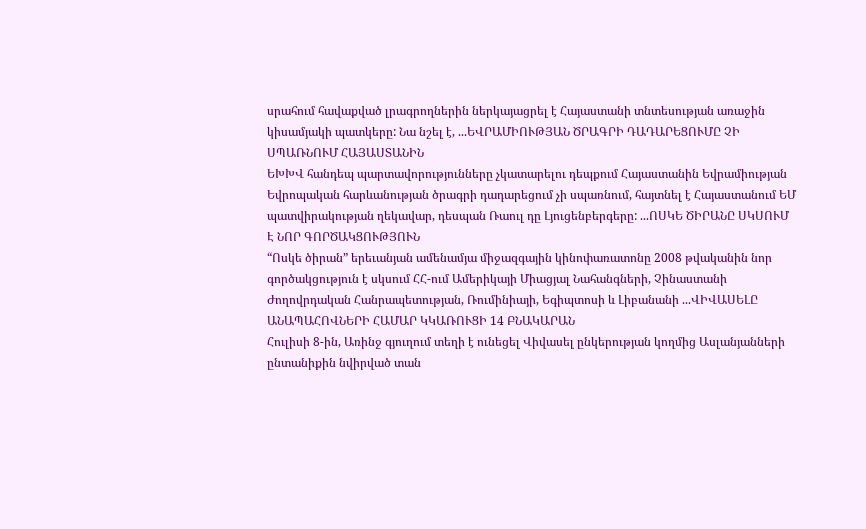սրահում հավաքված լրագրողներին ներկայացրել է Հայաստանի տնտեսության առաջին կիսամյակի պատկերը: Նա նշել է, ...ԵՎՐԱՄԻՈՒԹՅԱՆ ԾՐԱԳՐԻ ԴԱԴԱՐԵՑՈՒՄԸ ՉԻ ՍՊԱՌՆՈՒՄ ՀԱՅԱՍՏԱՆԻՆ
ԵԽԽՎ հանդեպ պարտավորությունները չկատարելու դեպքում Հայաստանին Եվրամիության Եվրոպական հարևանության ծրագրի դադարեցում չի սպառնում, հայտնել է Հայաստանում ԵՄ պատվիրակության ղեկավար, դեսպան Ռաուլ դը Լյուցենբերգերը: ...ՈՍԿԵ ԾԻՐԱՆԸ ՍԿՍՈՒՄ Է ՆՈՐ ԳՈՐԾԱԿՑՈՒԹՅՈՒՆ
“Ոսկե ծիրան” երեւանյան ամենամյա միջազգային կինոփառատոնը 2008 թվականին նոր գործակցություն է սկսում ՀՀ-ում Ամերիկայի Միացյալ Նահանգների, Չինաստանի Ժողովրդական Հանրապետության, Ռումինիայի, Եգիպտոսի և Լիբանանի ...ՎԻՎԱՍԵԼԸ ԱՆԱՊԱՀՈՎՆԵՐԻ ՀԱՄԱՐ ԿԿԱՌՈՒՑԻ 14 ԲՆԱԿԱՐԱՆ
Հուլիսի 8-ին, Առինջ գյուղում տեղի է ունեցել Վիվասել ընկերության կողմից Ասլանյանների ընտանիքին նվիրված տան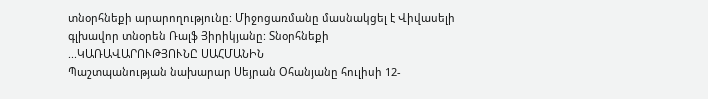տնօրհնեքի արարողությունը: Միջոցառմանը մասնակցել է Վիվասելի գլխավոր տնօրեն Ռալֆ Յիրիկյանը: Տնօրհնեքի ...ԿԱՌԱՎԱՐՈՒԹՅՈՒՆԸ ՍԱՀՄԱՆԻՆ
Պաշտպանության նախարար Սեյրան Օհանյանը հուլիսի 12-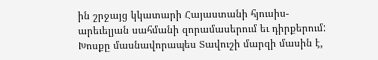ին շրջայց կկատարի Հայաստանի հյուսիս-արեւելյան սահմանի զորամասերում եւ դիրքերում: Խոսքը մասնավորապես Տավուշի մարզի մասին է,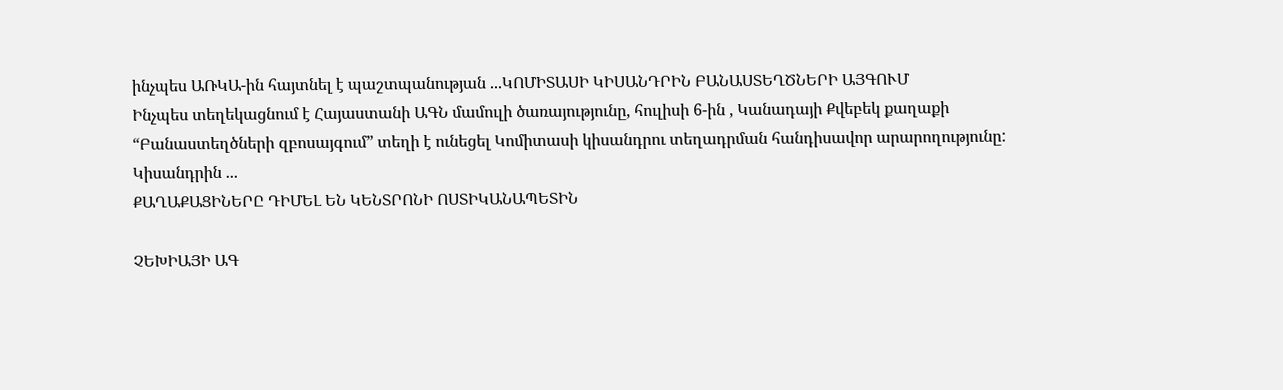ինչպես ԱՌԿԱ-ին հայտնել է պաշտպանության ...ԿՈՄԻՏԱՍԻ ԿԻՍԱՆԴՐԻՆ ԲԱՆԱՍՏԵՂԾՆԵՐԻ ԱՅԳՈՒՄ
Ինչպես տեղեկացնում է Հայաստանի ԱԳՆ մամուլի ծառայությունը, հուլիսի 6-ին , Կանադայի Քվեբեկ քաղաքի “Բանաստեղծների զբոսայգում” տեղի է ունեցել Կոմիտասի կիսանդրու տեղադրման հանդիսավոր արարողությունը: Կիսանդրին ...
ՔԱՂԱՔԱՑԻՆԵՐԸ ԴԻՄԵԼ ԵՆ ԿԵՆՏՐՈՆԻ ՈՍՏԻԿԱՆԱՊԵՏԻՆ

ՉԵԽԻԱՅԻ ԱԳ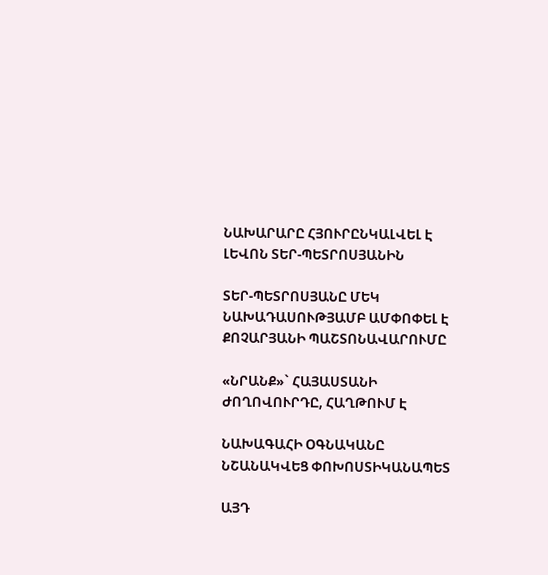ՆԱԽԱՐԱՐԸ ՀՅՈՒՐԸՆԿԱԼՎԵԼ Է ԼԵՎՈՆ ՏԵՐ-ՊԵՏՐՈՍՅԱՆԻՆ

ՏԵՐ-ՊԵՏՐՈՍՅԱՆԸ ՄԵԿ ՆԱԽԱԴԱՍՈՒԹՅԱՄԲ ԱՄՓՈՓԵԼ Է ՔՈՉԱՐՅԱՆԻ ՊԱՇՏՈՆԱՎԱՐՈՒՄԸ

«ՆՐԱՆՔ»` ՀԱՅԱՍՏԱՆԻ ԺՈՂՈՎՈՒՐԴԸ, ՀԱՂԹՈՒՄ Է

ՆԱԽԱԳԱՀԻ ՕԳՆԱԿԱՆԸ ՆՇԱՆԱԿՎԵՑ ՓՈԽՈՍՏԻԿԱՆԱՊԵՏ

ԱՅԴ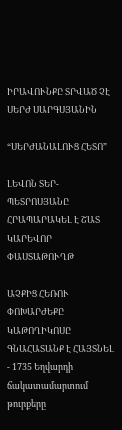ԻՐԱՎՈՒՆՔԸ ՏՐՎԱԾ ՉԷ ՍԵՐԺ ՍԱՐԳՍՅԱՆԻՆ

“ՍԵՐԺԱՆԱԼՈՒՑ ՀԵՏՈ”

ԼԵՎՈՆ ՏԵՐ-ՊԵՏՐՈՍՅԱՆԸ ՀՐԱՊԱՐԱԿԵԼ Է ՇԱՏ ԿԱՐԵՎՈՐ ՓԱՍՏԱԹՈՒՂԹ

ԱՉՔԻՑ ՀԵՌՈՒ ՓՈԽԱՐԺԵՔԸ
ԿԱԹՈՂԻԿՈՍԸ ԳՆԱՀԱՏԱՆՔ Է ՀԱՅՏՆԵԼ
- 1735 Եղվարդի ճակատամարտում թուրքերը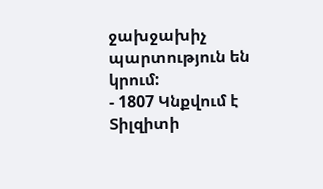ջախջախիչ պարտություն են կրում:
- 1807 Կնքվում է Տիլզիտի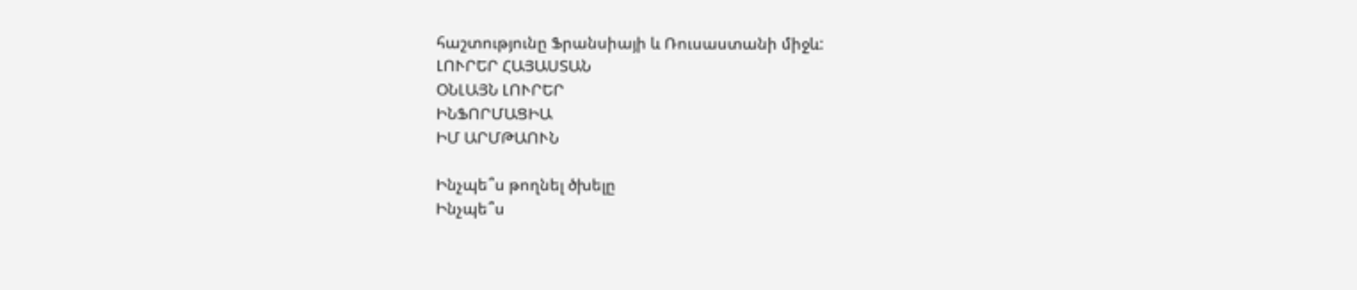հաշտությունը Ֆրանսիայի և Ռուսաստանի միջև:
ԼՈՒՐԵՐ ՀԱՅԱՍՏԱՆ
ՕՆԼԱՅՆ ԼՈՒՐԵՐ
ԻՆՖՈՐՄԱՑԻԱ
ԻՄ ԱՐՄԹԱՈՒՆ

Ինչպե՞ս թողնել ծխելը
Ինչպե՞ս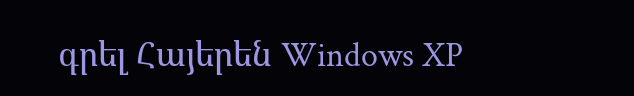գրել Հայերեն Windows XP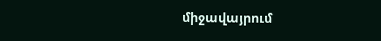միջավայրում